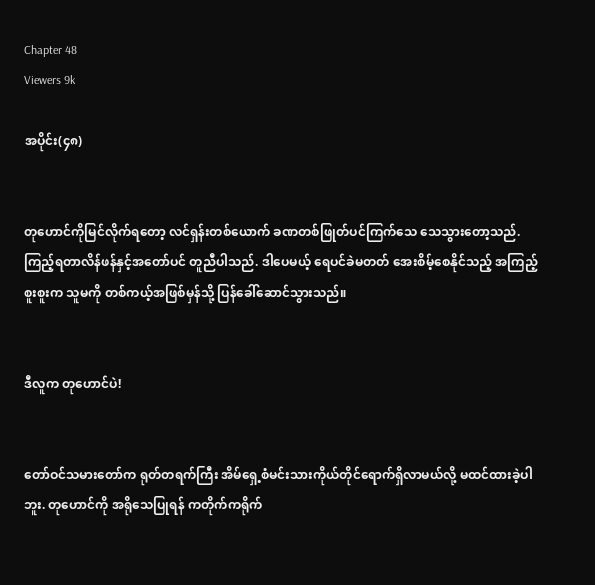Chapter 48
Viewers 9k

အပိုင်း(၄၈)


တုဟောင်ကိုမြင်လိုက်ရတော့ လင်ရှန်းတစ်ယောက် ခဏတစ်ဖြုတ်ပင်ကြက်သေ သေသွားတော့သည်. ကြည့်ရတာလိန်ဖန်နှင့်အတော်ပင် တူညီပါသည်. ဒါပေမယ့် ရေပင်ခဲမတတ် အေးစိမ့်စေနိုင်သည့် အကြည့်စူးစူးက သူမကို တစ်ကယ့်အဖြစ်မှန်သို့ ပြန်ခေါ်ဆောင်သွားသည်။


ဒီလူက တုဟောင်ပဲ!


တော်ဝင်သမားတော်က ရုတ်တရက်ကြီး အိမ်ရှေ့စံမင်းသားကိုယ်တိုင်ရောက်ရှိလာမယ်လို့ မထင်ထားခဲ့ပါဘူး. တုဟောင်ကို အရိုသေပြုရန် ကတိုက်ကရိုက်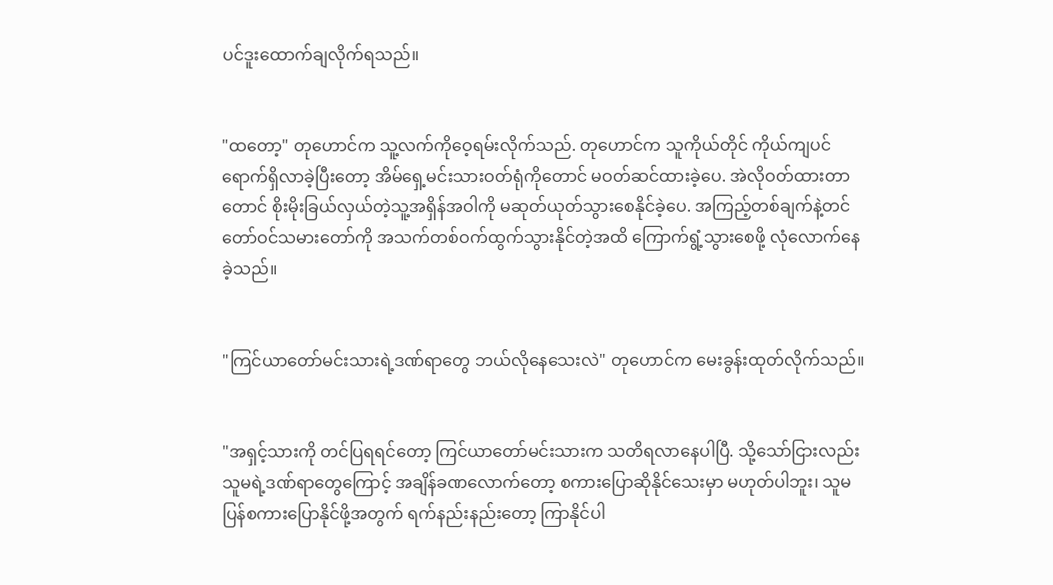ပင်ဒူးထောက်ချလိုက်ရသည်။


"ထတော့" တုဟောင်က သူ့လက်ကိုဝေ့ရမ်းလိုက်သည်. တုဟောင်က သူကိုယ်တိုင် ကိုယ်ကျပင်ရောက်ရှိလာခဲ့ပြီးတော့ အိမ်ရှေ့မင်းသားဝတ်ရုံကိုတောင် မဝတ်ဆင်ထားခဲ့ပေ. အဲလိုဝတ်ထားတာတောင် စိုးမိုးခြယ်လှယ်တဲ့သူ့အရှိန်အဝါကို မဆုတ်ယုတ်သွားစေနိုင်ခဲ့ပေ. အကြည့်တစ်ချက်နဲ့တင် တော်ဝင်သမားတော်ကို အသက်တစ်ဝက်ထွက်သွားနိုင်တဲ့အထိ ကြောက်ရွံ့သွားစေဖို့ လုံလောက်နေခဲ့သည်။


"ကြင်ယာတော်မင်းသားရဲ့ဒဏ်ရာတွေ ဘယ်လိုနေသေးလဲ" တုဟောင်က‌ မေးခွန်းထုတ်လိုက်သည်။


"အရှင့်သားကို တင်ပြရရင်တော့ ကြင်ယာတော်မင်းသားက သတိရလာနေပါပြီ. သို့သော်ငြားလည်း သူမရဲ့ဒဏ်ရာတွေကြောင့် အချိန်ခဏလောက်တော့ စကားပြောဆိုနိုင်သေးမှာ မဟုတ်ပါဘူး၊ သူမ ပြန်စကားပြောနိုင်ဖို့အတွက် ရက်နည်းနည်းတော့ ကြာနိုင်ပါ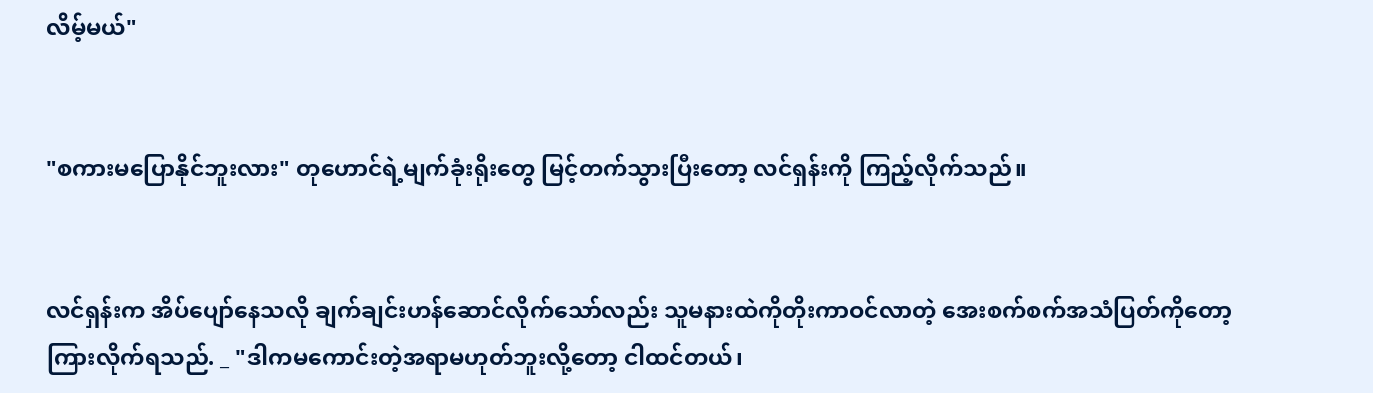လိမ့်မယ်"


"စကားမပြောနိုင်ဘူးလား" တုဟောင်ရဲ့မျက်ခုံးရိုးတွေ မြင့်တက်သွားပြီးတော့ လင်ရှန်းကို ကြည့်လိုက်သည်။


လင်ရှန်းက အိပ်ပျော်နေသလို ချက်ချင်းဟန်ဆောင်လိုက်သော်လည်း သူမနားထဲကိုတိုးကာဝင်လာတဲ့ အေးစက်စက်အသံပြတ်ကိုတော့ ကြားလိုက်ရသည်. _ "ဒါကမကောင်းတဲ့အရာမဟုတ်ဘူးလို့တော့ ငါထင်တယ်၊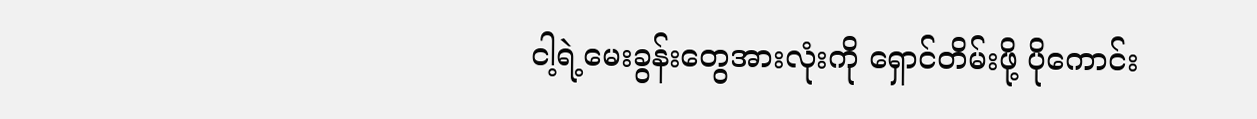ငါ့ရဲ့မေးခွန်းတွေအားလုံးကို ရှောင်တိမ်းဖို့ ပိုကောင်း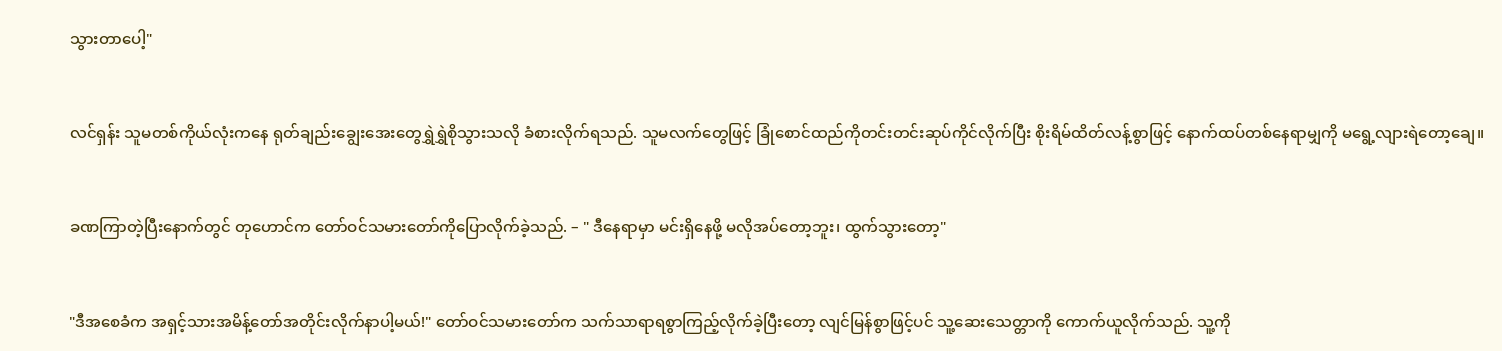သွားတာပေါ့"


လင်ရှန်း သူမတစ်ကိုယ်လုံးကနေ ရုတ်ချည်းချွေးအေးတွေရွှဲရွှဲစိုသွားသလို ခံစားလိုက်ရသည်. သူမလက်တွေဖြင့် ခြုံစောင်ထည်ကိုတင်းတင်းဆုပ်ကိုင်လိုက်ပြီး စိုးရိမ်ထိတ်လန့်စွာဖြင့် နောက်ထပ်တစ်နေရာမျှကို မရွေ့လျားရဲတော့ချေ။


ခဏကြာတဲ့ပြီးနောက်တွင် တုဟောင်က တော်ဝင်သမားတော်ကိုပြောလိုက်ခဲ့သည်. – " ဒီနေရာမှာ မင်းရှိနေဖို့ မလိုအပ်တော့ဘူး၊ ထွက်သွားတော့"


"ဒီအစေခံက အရှင့်သားအမိန့်တော်အတိုင်းလိုက်နာပါ့မယ်!" တော်ဝင်သမားတော်က သက်သာရာရစွာကြည့်လိုက်ခဲ့ပြီးတော့ လျင်မြန်စွာဖြင့်ပင် သူ့ဆေးသေတ္တာကို ကောက်ယူလိုက်သည်. သူ့ကို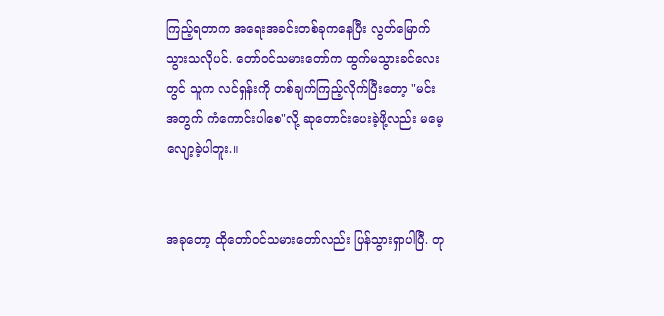ကြည့်ရတာက အရေးအခင်းတစ်ခုကနေပြီး လွတ်မြောက်သွားသလိုပင်. တော်ဝင်သမားတော်က ထွက်မသွားခင်လေးတွင် သူက လင်ရှန်းကို တစ်ချက်ကြည့်လိုက်ပြီးတော့ "မင်းအတွက် ကံကောင်းပါစေ"လို့ ဆုတောင်းပေးခဲ့ဖို့လည်း မမေ့လျော့ခဲ့ပါဘူး.။


အခုတော့ ထိုတော်ဝင်သမားတော်လည်း ပြန်သွားရှာပါပြီ. တု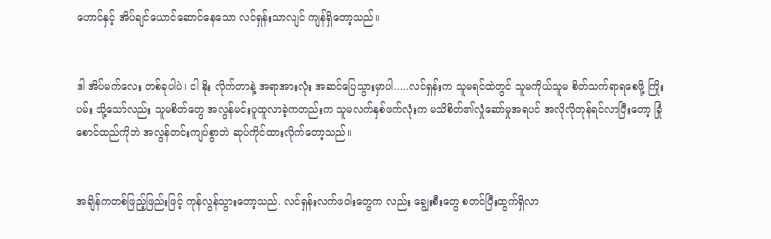ဟောင်နှင့် အိပ်ချင်ယောင်ဆောင်နေသော လင်ရှန်းသာလျင် ကျန်ရှိတော့သည်။


ဒါ အိပ်မက်လေး တစ်ခုပါပဲ၊ ငါ နိုး လိုက်တာနဲ့ အရာအားလုံး အဆင်ပြေသွားမှာပါ.....လင်ရှန်းက သူမရင်ထဲတွင် သူမကိုယ်သူမ စိတ်သက်ရာရစေဖို့ ကြိုးပမ်း သို့သော်လည်း သူမစိတ်တွေ အလွန်မင်းပူထူလာခဲ့ကတည်းက သူမလက်နှစ်ဖက်လုံးက မသိစိတ်၏လှုံဆော်မှုအရပင် အလိုလိုတုန်ရင်လာပြီးတော့ ခြုံစောင်ထည်ကိုဘဲ အလွန်တင်းကျပ်စွာဘဲ ဆုပ်ကိုင်ထားလိုက်တော့သည်။


အချိန်ကတစ်ဖြည့်ဖြည်းဖြင့် ကုန်လွန်သွားတော့သည်. လင်ရှန်းလက်ဖဝါးတွေက လည်း ချွေးစီးတွေ စတင်ပြီးထွက်ရှိလာ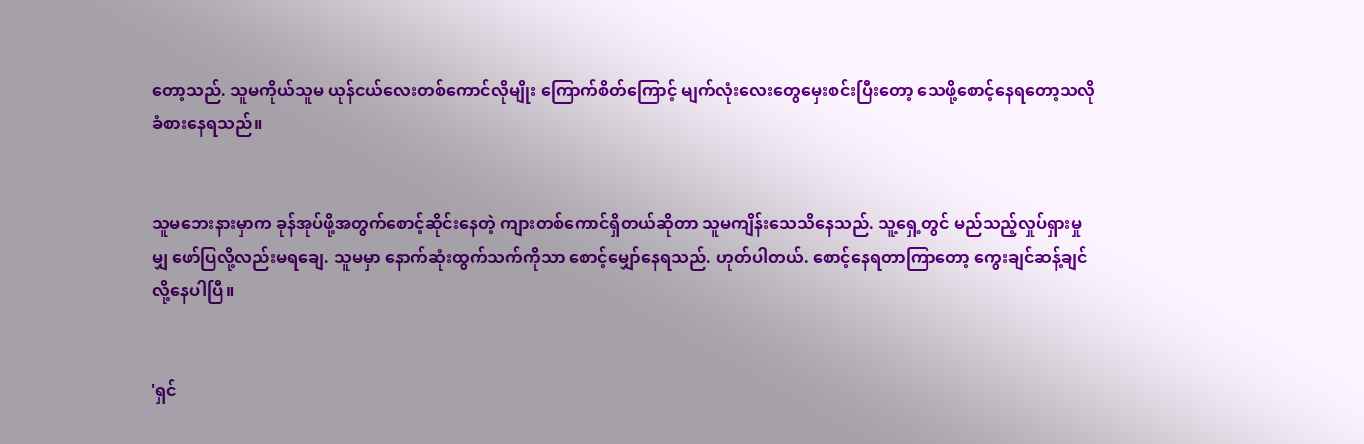တော့သည်. သူမကိုယ်သူမ ယုန်ငယ်လေးတစ်ကောင်လိုမျိုး ကြောက်စိတ်ကြောင့် မျက်လုံးလေးတွေမှေးစင်းပြီးတော့ သေဖို့စောင့်နေရတော့သလို ခံစားနေရသည်။


သူမဘေးနားမှာက ခုန်အုပ်ဖို့အတွက်စောင့်ဆိုင်းနေတဲ့ ကျားတစ်ကောင်ရှိတယ်ဆိုတာ သူမကျိန်းသေသိနေသည်. သူ့ရှေ့တွင် မည်သည့်လှုပ်ရှားမှုမျှ ဖော်ပြလို့လည်းမရချေ. သူမမှာ နောက်ဆုံးထွက်သက်ကိုသာ စောင့်မျှော်နေရသည်. ဟုတ်ပါတယ်. စောင့်နေရတာကြာတော့ ကွေးချင်ဆန့်ချင်လို့နေပါပြီ။


'ရှင်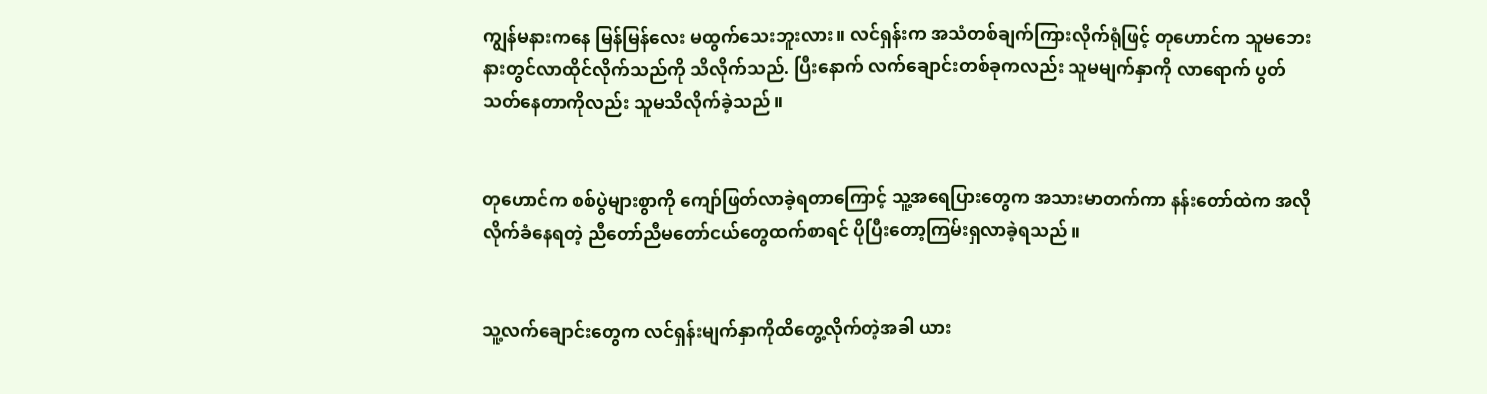ကျွန်မနားကနေ မြန်မြန်လေး မထွက်သေးဘူးလား။ လင်ရှန်းက အသံတစ်ချက်ကြားလိုက်ရုံဖြင့် တုဟောင်က သူမဘေးနားတွင်လာထိုင်လိုက်သည်ကို သိလိုက်သည်. ပြီးနောက် လက်ချောင်းတစ်ခုကလည်း သူမမျက်နှာကို လာရောက် ပွတ်သတ်နေတာကိုလည်း သူမသိလိုက်ခဲ့သည်။


တုဟောင်က စစ်ပွဲများစွာကို ကျော်ဖြတ်လာခဲ့ရတာကြောင့် သူ့အရေပြားတွေက အသားမာတက်ကာ နန်းတော်ထဲက အလိုလိုက်ခံနေရတဲ့ ညီတော်ညီမတော်ငယ်တွေထက်စာရင် ပိုပြီးတော့ကြမ်းရှလာခဲ့ရသည်။


သူ့လက်ချောင်းတွေက လင်ရှန်းမျက်နှာကိုထိတွေ့လိုက်တဲ့အခါ ယား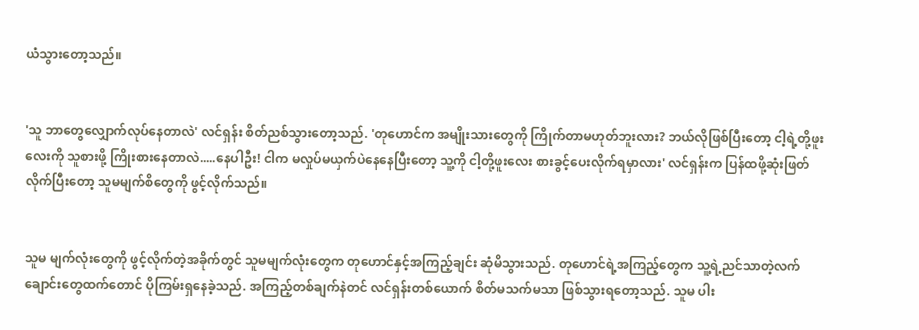ယံသွားတော့သည်။


'သူ ဘာတွေလျှောက်လုပ်နေတာလဲ' လင်ရှန်း စိတ်ညစ်သွားတော့သည်. 'တုဟောင်က အမျိုးသားတွေကို ကြိုက်တာမဟုတ်ဘူးလား? ဘယ်လိုဖြစ်ပြီးတော့ ငါ့ရဲ့တို့ဖူးလေးကို သူစားဖို့ ကြိုးစားနေတာလဲ.....နေပါဦး! ငါက မလှုပ်မယှက်ပဲနေနေပြီးတော့ သူ့ကို ငါ့တို့ဖူးလေး စားခွင့်ပေးလိုက်ရမှာလား' လင်ရှန်းက ပြန်ထဖို့ဆုံးဖြတ်လိုက်ပြီးတော့ သူမမျက်စိတွေကို ဖွင့်လိုက်သည်။


သူမ မျက်လုံးတွေကို ဖွင့်လိုက်တဲ့အခိုက်တွင် သူမမျက်လုံးတွေက တုဟောင်နှင့်အကြည့်ချင်း ဆုံမိသွားသည်. တုဟောင်ရဲ့အကြည့်တွေက သူ့ရဲ့ညင်သာတဲ့လက်ချောင်းတွေထက်တောင် ပိုကြမ်းရှနေခဲ့သည်. အကြည့်တစ်ချက်နဲတင် လင်ရှန်းတစ်ယောက် စိတ်မသက်မသာ ဖြစ်သွားရတော့သည်. သူမ ပါး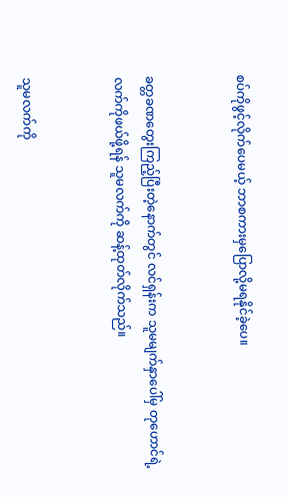စပ်ကိုဖွင့်လိုက်ပေမယ့် ဘာစကားမှပြောလို့မရနိုင်ခဲ့ပေ။


ခတ္တခဏတွေးကြည့်ပြီးတဲ့နောက်တွင် လင်ရှန်းက သူမမျက်နှာပေါ်မှ တုဟောင်ရဲ့လက်ကိုဖယ်ဖို့ရန် သူမလက်ကို ဆန့်ထုတ်လိုက်သည်။


သူမလက်ကို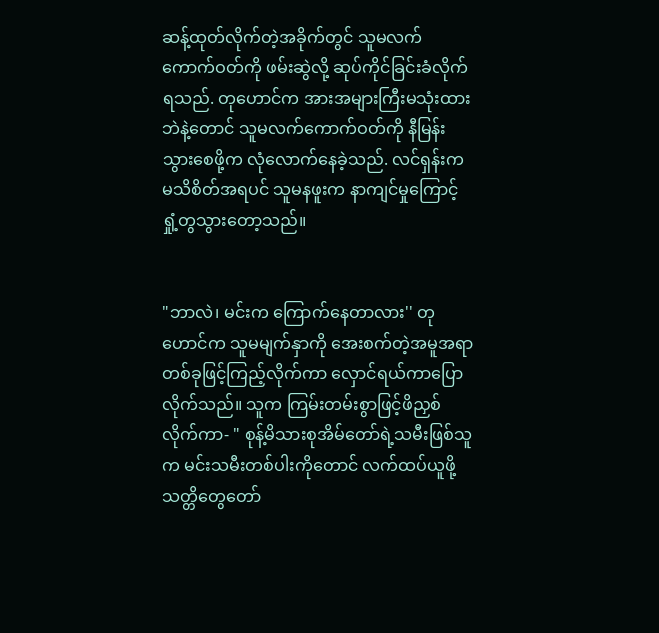ဆန့်ထုတ်လိုက်တဲ့အခိုက်တွင် သူမလက်ကောက်ဝတ်ကို ဖမ်းဆွဲလို့ ဆုပ်ကိုင်ခြင်းခံလိုက်ရသည်. တုဟောင်က အားအများကြီးမသုံးထားဘဲနဲ့တောင် သူမလက်ကောက်ဝတ်ကို နီမြန်းသွားစေဖို့က လုံလောက်နေခဲ့သည်. လင်ရှန်းက မသိစိတ်အရပင် သူမနဖူးက နာကျင်မှုကြောင့် ရှုံ့တွသွားတော့သည်။


"ဘာလဲ၊ မင်းက ကြောက်နေတာလား'' တုဟောင်က သူမမျက်နှာကို အေးစက်တဲ့အမူအရာတစ်ခုဖြင့်ကြည့်လိုက်ကာ လှောင်ရယ်ကာပြောလိုက်သည်။ သူက ကြမ်းတမ်းစွာဖြင့်ဖိညှစ်လိုက်ကာ- " စုန့်မိသားစုအိမ်တော်ရဲ့သမီးဖြစ်သူက မင်းသမီးတစ်ပါးကိုတောင် လက်ထပ်ယူဖို့ သတ္တိတွေတော်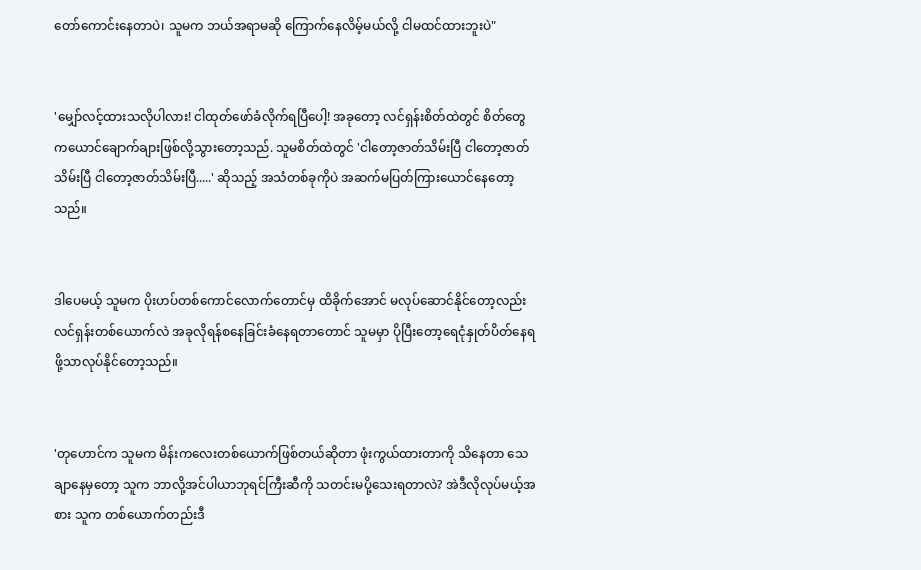တော်ကောင်းနေတာပဲ၊ သူမက ဘယ်အရာမဆို ကြောက်နေလိမ့်မယ်လို့ ငါမထင်ထားဘူးပဲ"


'မျှော်လင့်ထားသလိုပါလား! ငါထုတ်ဖော်ခံလိုက်ရပြီပေါ့! အခုတော့ လင်ရှန်းစိတ်ထဲတွင် စိတ်တွေကယောင်ချောက်ချားဖြစ်လို့သွားတော့သည်. သူမစိတ်ထဲတွင် 'ငါတော့ဇာတ်သိမ်းပြီ ငါတော့ဇာတ်သိမ်းပြီ ငါတော့ဇာတ်သိမ်းပြီ.....' ဆိုသည့် အသံတစ်ခုကိုပဲ အဆက်မပြတ်ကြားယောင်နေတော့သည်။


ဒါပေမယ့် သူမက ပိုးဟပ်တစ်ကောင်လောက်တောင်မှ ထိခိုက်အောင် မလုပ်ဆောင်နိုင်တော့လည်း လင်ရှန်းတစ်ယောက်လဲ အခုလိုရန်စနေခြင်းခံနေရတာတောင် သူမမှာ ပိုပြီးတော့ရေငုံနှုတ်ပိတ်နေရဖို့သာလုပ်နိုင်တော့သည်။


'တုဟောင်က သူမက မိန်းကလေးတစ်ယောက်ဖြစ်တယ်ဆိုတာ ဖုံးကွယ်ထားတာကို သိနေတာ သေချာနေမှတော့ သူက ဘာလို့အင်ပါယာဘုရင်ကြီးဆီကို သတင်းမပို့သေးရတာလဲ? အဲဒီလိုလုပ်မယ့်အစား သူက တစ်ယောက်တည်းဒီ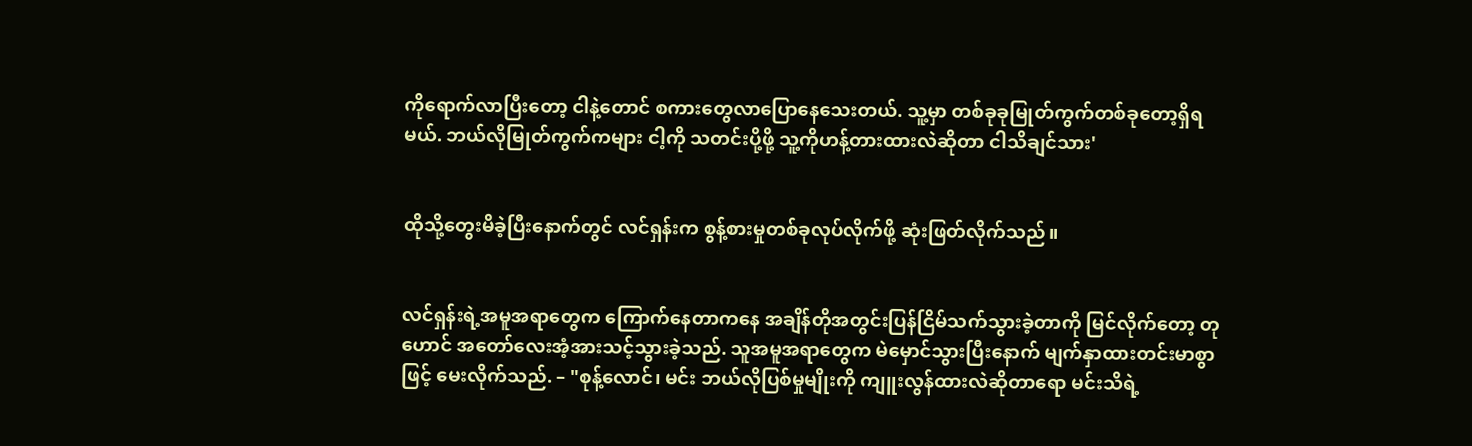ကိုရောက်လာပြီးတော့ ငါနဲ့တောင် စကားတွေလာပြောနေသေးတယ်. သူ့မှာ တစ်ခုခုမြုတ်ကွက်တစ်ခုတော့ရှိရမယ်. ဘယ်လိုမြုတ်ကွက်ကများ ငါ့ကို သတင်းပို့ဖို့ သူ့ကိုဟန့်တားထားလဲဆိုတာ ငါသိချင်သား'


ထိုသို့တွေးမိခဲ့ပြီးနောက်တွင် လင်ရှန်းက စွန့်စားမှုတစ်ခုလုပ်လိုက်ဖို့ ဆုံးဖြတ်လိုက်သည်။


လင်ရှန်းရဲ့အမူအရာတွေက ကြောက်နေတာကနေ အချိန်တိုအတွင်းပြန်ငြိမ်သက်သွားခဲ့တာကို မြင်လိုက်တော့ တုဟောင် အတော်လေးအံ့အားသင့်သွားခဲ့သည်. သူအမူအရာတွေက မဲမှောင်သွားပြီးနောက် မျက်နှာထားတင်းမာစွာဖြင့် မေးလိုက်သည်. – "စုန့်လောင်၊ မင်း ဘယ်လိုပြစ်မှုမျိုးကို ကျူးလွန်ထားလဲဆိုတာရော မင်းသိရဲ့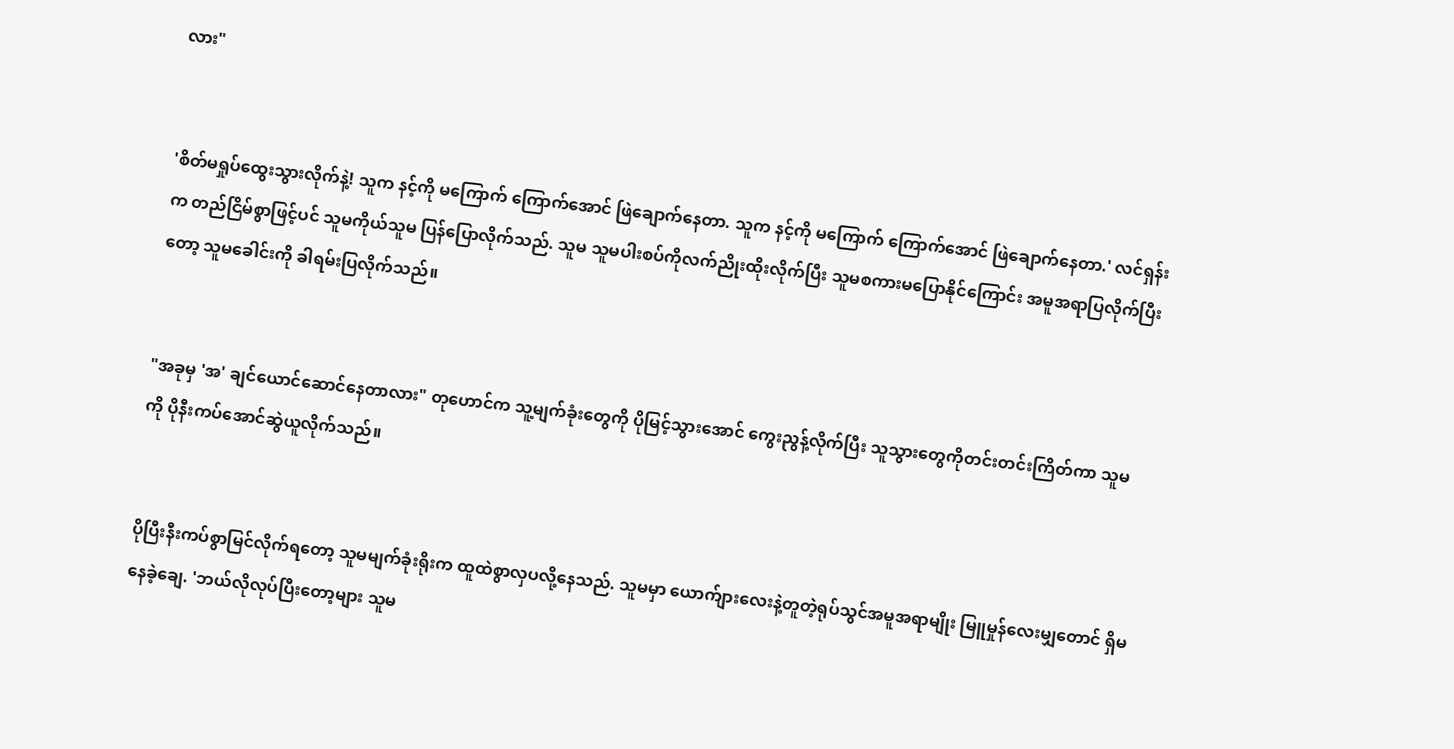လား"


'စိတ်မရှုပ်ထွေးသွားလိုက်နဲ့! သူက နင့်ကို မကြောက် ကြောက်အောင် ဖြဲချောက်နေတာ. သူက နင့်ကို မကြောက် ကြောက်အောင် ဖြဲချောက်နေတာ.' လင်ရှန်းက တည်ငြိမ်စွာဖြင့်ပင် သူမကိုယ်သူမ ပြန်ပြောလိုက်သည်. သူမ သူမပါးစပ်ကိုလက်ညိုးထိုးလိုက်ပြီး သူမစကားမပြောနိုင်ကြောင်း အမူအရာပြလိုက်ပြီးတော့ သူမခေါင်းကို ခါရမ်းပြလိုက်သည်။


"အခုမှ 'အ' ချင်ယောင်ဆောင်နေတာလား" တုဟောင်က သူ့မျက်ခုံးတွေကို ပိုမြင့်သွားအောင် ကွေးညွန့်လိုက်ပြီး သူသွားတွေကိုတင်းတင်းကြိတ်ကာ သူမကို ပိုနီးကပ်အောင်ဆွဲယူလိုက်သည်။


ပိုပြီးနီးကပ်စွာမြင်လိုက်ရတော့ သူမမျက်ခုံးရိုးက ထူထဲစွာလှပလို့နေသည်. သူမမှာ ယောက်ျားလေးနဲ့တူတဲ့ရုပ်သွင်အမူအရာမျိုး မြူမှုန်လေးမျှတောင် ရှိမနေခဲ့ချေ. 'ဘယ်လိုလုပ်ပြီးတော့များ သူမ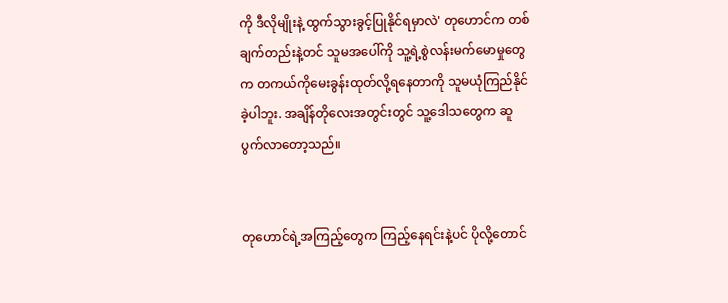ကို ဒီလိုမျိုးနဲ့ ထွက်သွားခွင့်ပြုနိုင်ရမှာလဲ' တုဟောင်က တစ်ချက်တည်းနဲ့တင် သူမအပေါ်ကို သူ့ရဲ့စွဲလန်းမက်မောမှုတွေက တကယ်ကိုမေးခွန်းထုတ်လို့ရနေတာကို သူမယုံကြည်နိုင်ခဲ့ပါဘူး. အချိန်တိုလေးအတွင်းတွင် သူ့ဒေါသတွေက ဆူပွက်လာတော့သည်။


တုဟောင်ရဲ့အကြည့်တွေက ကြည့်နေရင်းနဲ့ပင် ပိုလို့တောင်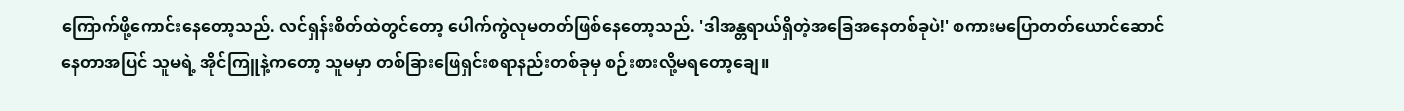ကြောက်ဖို့ကောင်းနေတော့သည်. လင်ရှန်းစိတ်ထဲတွင်တော့ ပေါက်ကွဲလုမတတ်ဖြစ်နေတော့သည်. 'ဒါအန္တရာယ်ရှိတဲ့အခြေအနေတစ်ခုပဲ!' စကားမပြောတတ်ယောင်ဆောင်နေတာအပြင် သူမရဲ့ အိုင်ကြူနဲ့ကတော့ သူမမှာ တစ်ခြားဖြေရှင်းစရာနည်းတစ်ခုမှ စဉ်းစားလို့မရတော့ချေ။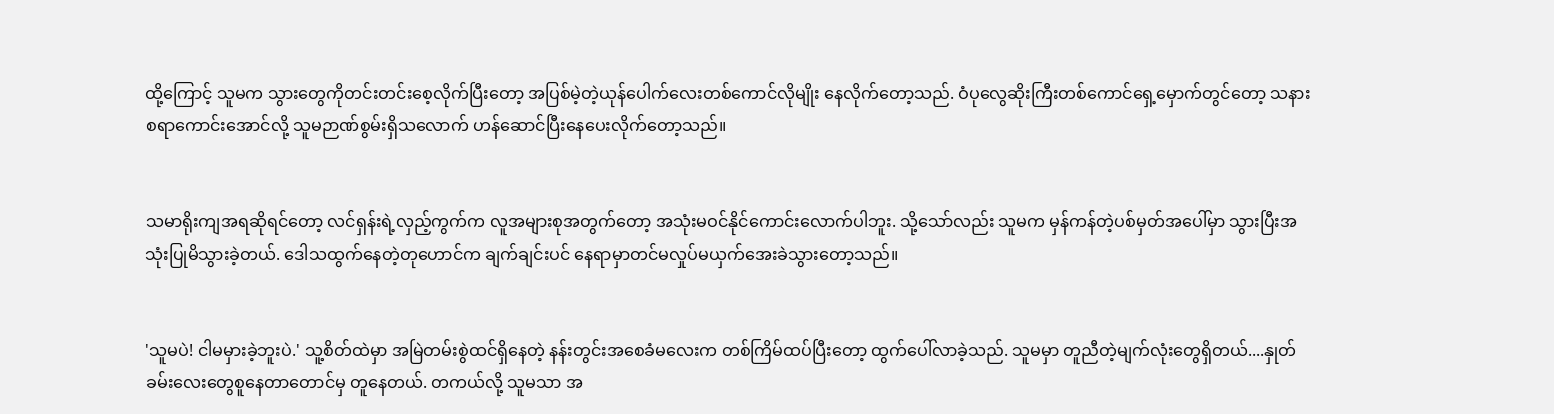ထို့ကြောင့် သူမက သွားတွေကိုတင်းတင်းစေ့လိုက်ပြီးတော့ အပြစ်မဲ့တဲ့ယုန်ပေါက်လေးတစ်ကောင်လိုမျိုး နေလိုက်တော့သည်. ဝံပုလွေဆိုးကြီးတစ်ကောင်ရှေ့မှောက်တွင်တော့ သနားစရာကောင်းအောင်လို့ သူမဉာဏ်စွမ်းရှိသလောက် ဟန်ဆောင်ပြီးနေပေးလိုက်တော့သည်။


သမာရိုးကျအရဆိုရင်တော့ လင်ရှန်းရဲ့လှည့်ကွက်က လူအများစုအတွက်တော့ အသုံးမဝင်နိုင်ကောင်းလောက်ပါဘူး. သို့သော်လည်း သူမက မှန်ကန်တဲ့ပစ်မှတ်အပေါ်မှာ သွားပြီးအသုံးပြုမိသွားခဲ့တယ်. ဒေါသထွက်နေတဲ့တုဟောင်က ချက်ချင်းပင် နေရာမှာတင်မလှုပ်မယှက်အေးခဲသွားတော့သည်။


'သူမပဲ! ငါမမှားခဲ့ဘူးပဲ.' သူ့စိတ်ထဲမှာ အမြဲတမ်းစွဲထင်ရှိနေတဲ့ နန်းတွင်းအစေခံမလေးက တစ်ကြိမ်ထပ်ပြီးတော့ ထွက်ပေါ်လာခဲ့သည်. သူမမှာ တူညီတဲ့မျက်လုံးတွေရှိတယ်....နှုတ်ခမ်းလေးတွေစူနေတာတောင်မှ တူနေတယ်. တကယ်လို့ သူမသာ အ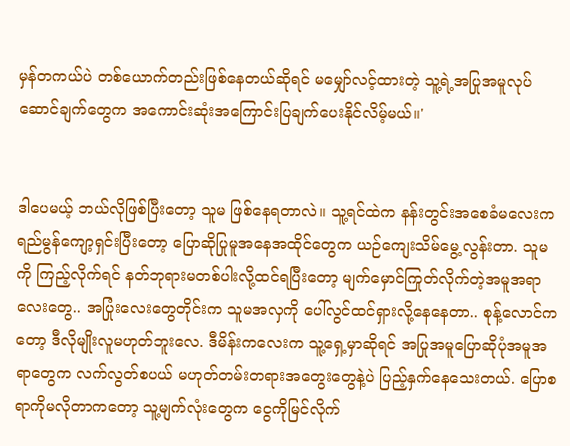မှန်တကယ်ပဲ တစ်ယောက်တည်းဖြစ်နေတယ်ဆိုရင် မမျှော်လင့်ထားတဲ့ သူ့ရဲ့အပြုအမူလုပ်ဆောင်ချက်တွေက အကောင်းဆုံးအကြောင်းပြချက်ပေးနိုင်လိမ့်မယ်။'


ဒါပေမယ့် ဘယ်လိုဖြစ်ပြီးတော့ သူမ ဖြစ်နေရတာလဲ။ သူ့ရင်ထဲက နန်းတွင်းအစေခံမလေးက ရည်မွန်ကျော့ရှင်းပြီးတော့ ပြောဆိုပြုမူအနေအထိုင်တွေက ယဉ်ကျေးသိမ်မွေ့လွန်းတာ. သူမကို ကြည့်လိုက်ရင် နတ်ဘုရားမတစ်ပါးလို့ထင်ရပြီးတော့ မျက်မှောင်ကြုတ်လိုက်တဲ့အမူအရာလေးတွေ.. အပြုံးလေးတွေတိုင်းက သူမအလှကို ပေါ်လွင်ထင်ရှားလို့နေနေတာ.. စုန့်လောင်ကတော့ ဒီလိုမျိုးလူမဟုတ်ဘူးလေ. ဒီမိန်းကလေးက သူ့ရှေ့မှာဆိုရင် အပြုအမူပြောဆိုပုံအမူအရာတွေက လက်လွတ်စပယ် မဟုတ်တမ်းတရားအတွေးတွေနဲ့ပဲ ပြည့်နှက်နေသေးတယ်. ပြောစရာကိုမလိုတာကတော့ သူ့မျက်လုံးတွေက ငွေကိုမြင်လိုက်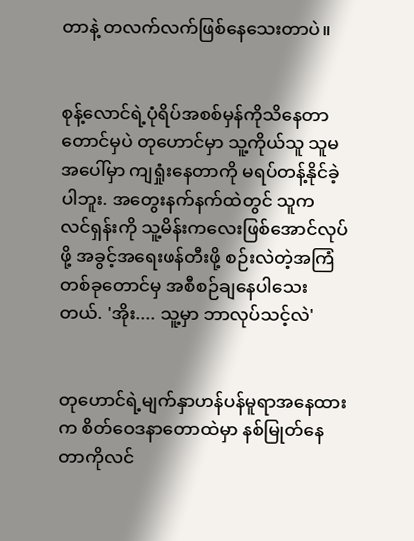တာနဲ့ တလက်လက်ဖြစ်နေသေးတာပဲ။


စုန့်လောင်ရဲ့ပုံရိပ်အစစ်မှန်ကိုသိနေတာတောင်မှပဲ တုဟောင်မှာ သူ့ကိုယ်သူ သူမအပေါ်မှာ ကျရှုံးနေတာကို မရပ်တန့်နိုင်ခဲ့ပါဘူး. အတွေးနက်နက်ထဲတွင် သူက လင်ရှန်းကို သူ့မိန်းကလေးဖြစ်အောင်လုပ်ဖို့ အခွင့်အရေးဖန်တီးဖို့ စဉ်းလဲတဲ့အကြံတစ်ခုတောင်မှ အစီစဉ်ချနေပါသေးတယ်. 'အိုး.... သူ့မှာ ဘာလုပ်သင့်လဲ'


တုဟောင်ရဲ့မျက်နှာဟန်ပန်မူရာအနေထားက စိတ်ဝေဒနာတောထဲမှာ နစ်မြုတ်နေတာကိုလင်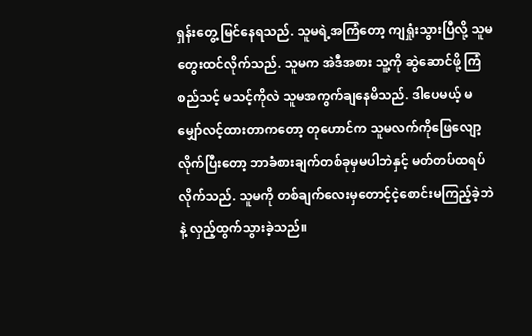ရှန်းတွေ့ မြင်နေရသည်. သူမရဲ့အကြံတော့ ကျရှုံးသွားပြီလို့ သူမတွေးထင်လိုက်သည်. သူမက အဲဒီအစား သူ့ကို ဆွဲဆောင်ဖို့ ကြံစည်သင့် မသင့်ကိုလဲ သူမအကွက်ချနေမိသည်. ဒါပေမယ့် မမျှော်လင့်ထားတာကတော့ တုဟောင်က သူမလက်ကိုဖြေလျော့လိုက်ပြီးတော့ ဘာခံစားချက်တစ်ခုမှမပါဘဲနှင့် မတ်တပ်ထရပ်လိုက်သည်. သူမကို တစ်ချက်လေးမှတောင့်ငဲ့စောင်းမကြည့်ခဲ့ဘဲနဲ့ လှည့်ထွက်သွားခဲ့သည်။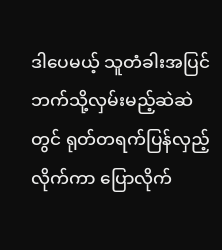ဒါပေမယ့် သူတံခါးအပြင်ဘက်သို့လှမ်းမည့်ဆဲဆဲတွင် ရုတ်တရက်ပြန်လှည့်လိုက်ကာ ပြောလိုက်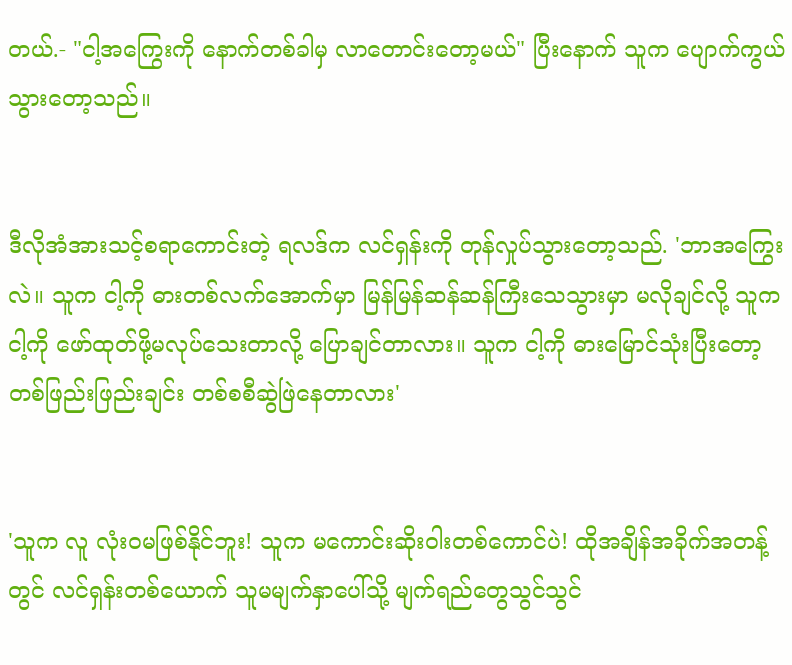တယ်.- "ငါ့အကြွေးကို နောက်တစ်ခါမှ လာတောင်းတော့မယ်" ပြီးနောက် သူက ပျောက်ကွယ်သွားတော့သည်။


ဒီလိုအံအားသင့်စရာကောင်းတဲ့ ရလဒ်က လင်ရှန်းကို တုန်လှုပ်သွားတော့သည်. 'ဘာအကြွေးလဲ။ သူက ငါ့ကို ဓားတစ်လက်အောက်မှာ မြန်မြန်ဆန်ဆန်ကြီးသေသွားမှာ မလိုချင်လို့ သူက ငါ့ကို ဖော်ထုတ်ဖို့မလုပ်သေးတာလို့ ပြောချင်တာလား။ သူက ငါ့ကို ဓားမြောင်သုံးပြီးတော့ တစ်ဖြည်းဖြည်းချင်း တစ်စစီဆွဲဖြဲနေတာလား'


'သူက လူ လုံးဝမဖြစ်နိုင်ဘူး! သူက မကောင်းဆိုးဝါးတစ်ကောင်ပဲ! ထိုအချိန်အခိုက်အတန့်တွင် လင်ရှန်းတစ်ယောက် သူမမျက်နှာပေါ်သို့ မျက်ရည်တွေသွင်သွင်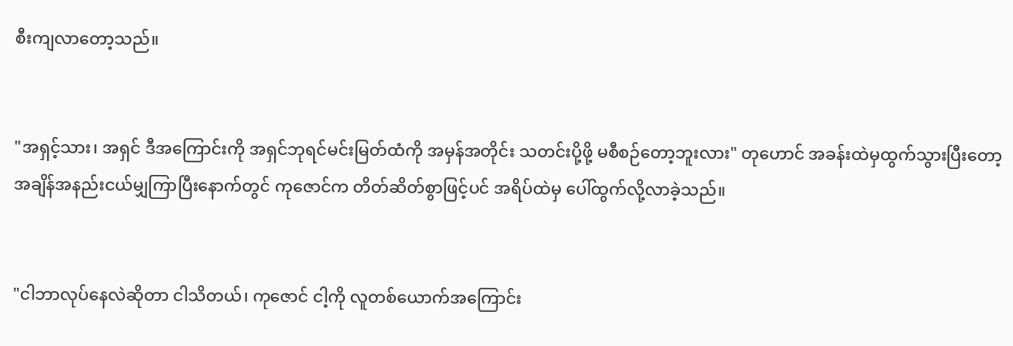စီးကျလာတော့သည်။


"အရှင့်သား၊ အရှင် ဒီအကြောင်းကို အရှင်ဘုရင်မင်းမြတ်ထံကို အမှန်အတိုင်း သတင်းပို့ဖို့ မစီစဉ်တော့ဘူးလား" တုဟောင် အခန်းထဲမှထွက်သွားပြီးတော့ အချိန်အနည်းငယ်မျှကြာပြီးနောက်တွင် ကုဇောင်က တိတ်ဆိတ်စွာဖြင့်ပင် အရိပ်ထဲမှ ပေါ်ထွက်လို့လာခဲ့သည်။


"ငါဘာလုပ်နေလဲဆိုတာ ငါသိတယ်၊ ကုဇောင် ငါ့ကို လူတစ်ယောက်အကြောင်း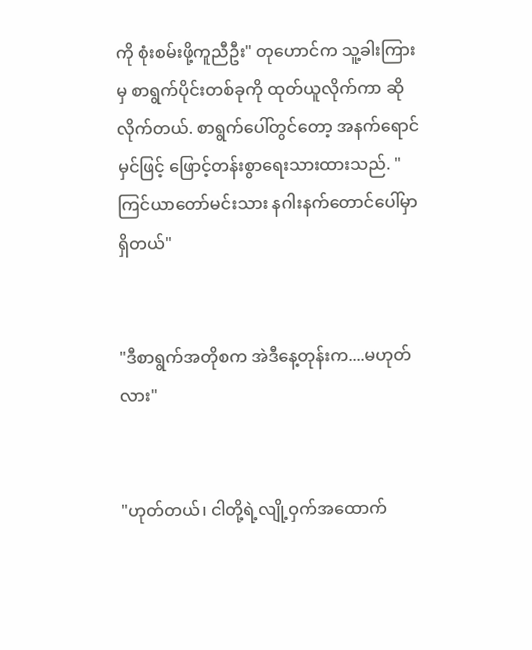ကို စုံးစမ်းဖို့ကူညီဦး" တုဟောင်က သူ့ခါးကြားမှ စာရွက်ပိုင်းတစ်ခုကို ထုတ်ယူလိုက်ကာ ဆိုလိုက်တယ်. စာရွက်ပေါ်တွင်တော့ အနက်ရောင်မှင်ဖြင့် ဖြောင့်တန်းစွာရေးသားထားသည်. "ကြင်ယာတော်မင်းသား နဂါးနက်တောင်ပေါ်မှာ ရှိတယ်"


"ဒီစာရွက်အတိုစက အဲဒီနေ့တုန်းက....မဟုတ်လား"


"ဟုတ်တယ်၊ ငါတို့ရဲ့လျို့ဝှက်အထောက်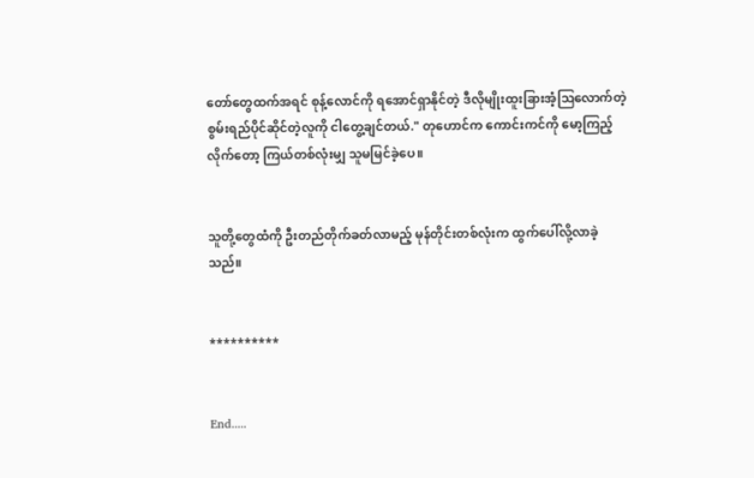တော်တွေထက်အရင် စုန့်လောင်ကို ရအောင်ရှာနိုင်တဲ့ ဒီလိုမျိုးထူးခြားအံ့ဩလောက်တဲ့ စွမ်းရည်ပိုင်ဆိုင်တဲ့လူကို ငါတွေ့ချင်တယ်." တုဟောင်က ကောင်းကင်ကို မော့ကြည့်လိုက်တော့ ကြယ်တစ်လုံးမျှ သူမမြင်ခဲ့ပေ။


သူတို့တွေထံကို ဦးတည်တိုက်ခတ်လာမည့် မုန်တိုင်းတစ်လုံးက ထွက်ပေါ်လို့လာခဲ့သည်။


**********


End.....